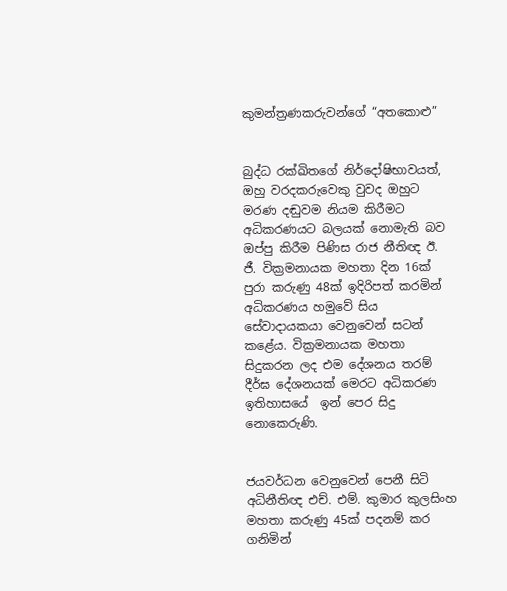කුමන්ත්‍රණකරුවන්ගේ “අතකොළු”


බුද්ධ රක්ඛිතගේ නිර්දෝෂිභාවයත්, ඔහු වරදකරුවෙකු වුවද ඔහුට මරණ දඬුවම නියම කිරීමට අධිකරණයට බලයක් නොමැති බව ඔප්පු කිරීම පිණිස රාජ නීතිඥ ඊ. ජී. වික්‍රමනායක මහතා දින 16ක් පුරා කරුණු 48ක් ඉදිරිපත් කරමින් අධිකරණය හමුවේ සිය සේවාදායකයා වෙනුවෙන් සටන් කළේය. වික්‍රමනායක මහතා සිදුකරන ලද එම දේශනය තරම් දීර්ඝ දේශනයක් මෙරට අධිකරණ ඉතිහාසයේ  ඉන් පෙර සිදු නොකෙරුණි.


ජයවර්ධන වෙනුවෙන් පෙනී සිටි අධිනීතිඥ එච්. එම්. කුමාර කුලසිංහ මහතා කරුණු 45ක් පදනම් කර ගනිමින්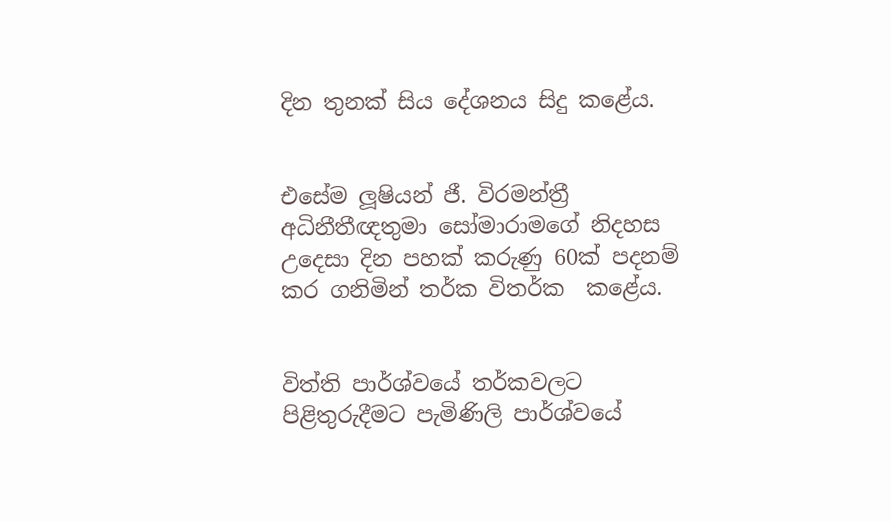දින තුනක් සිය දේශනය සිදු කළේය.


එසේම ලූෂියන් ජී. විරමන්ත්‍රී අධිනීතීඥතුමා සෝමාරාමගේ නිදහස උදෙසා දින පහක් කරුණු 60ක් පදනම් කර ගනිමින් තර්ක විතර්ක  කළේය.


විත්ති පාර්ශ්වයේ තර්කවලට පිළිතුරුදීමට පැමිණිලි පාර්ශ්වයේ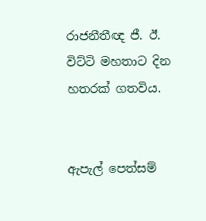රාජනීතීඥ ජී. ඊ. විට්ටි මහතාට දින හතරක් ගතවිය.


ඇපැල් පෙත්සම්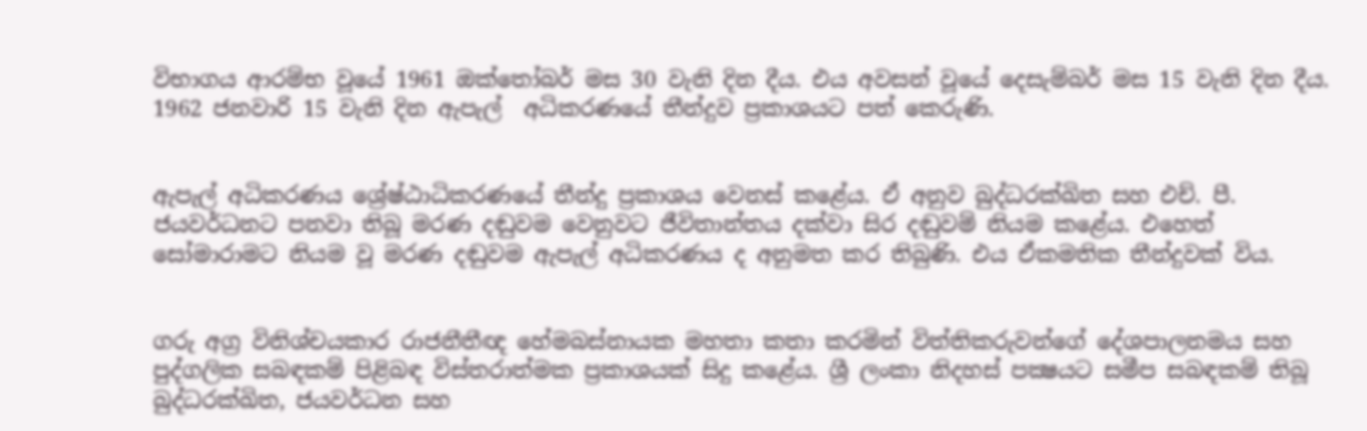විභාගය ආරම්භ වූයේ 1961 ඔක්තෝබර් මස 30 වැනි දින දීය. එය අවසන් වූයේ දෙසැම්බර් මස 15 වැනි දින දීය. 1962 ජනවාරි 15 වැනි දින ඇපැල්  අධිකරණයේ තීන්දුව ප්‍රකාශයට පත් කෙරුණි.


ඇපැල් අධිකරණය ශ්‍රේෂ්ඨාධිකරණයේ තීන්දු ප්‍රකාශය වෙනස් කළේය. ඒ අනුව බුද්ධරක්ඛිත සහ එච්. පී. ජයවර්ධනට පනවා තිබූ මරණ දඬුවම වෙනුවට ජීවිතාන්තය දක්වා සිර දඬුවම් නියම කළේය. එහෙත් සෝමාරාමට නියම වූ මරණ දඬුවම ඇපැල් අධිකරණය ද අනුමත කර තිබුණි. එය ඒකමතික තීන්දුවක් විය.


ගරු අග්‍ර විනිශ්චයකාර රාජනීතීඥ හේමබස්නායක මහතා කතා කරමින් විත්තිකරුවන්ගේ දේශපාලනමය සහ පුද්ගලික සබඳකම් පිළිබඳ විස්තරාත්මක ප්‍රකාශයක් සිදු කළේය. ශ්‍රී ලංකා නිදහස් පක්‍ෂයට සමීප සබඳකම් තිබූ බුද්ධරක්ඛිත, ජයවර්ධන සහ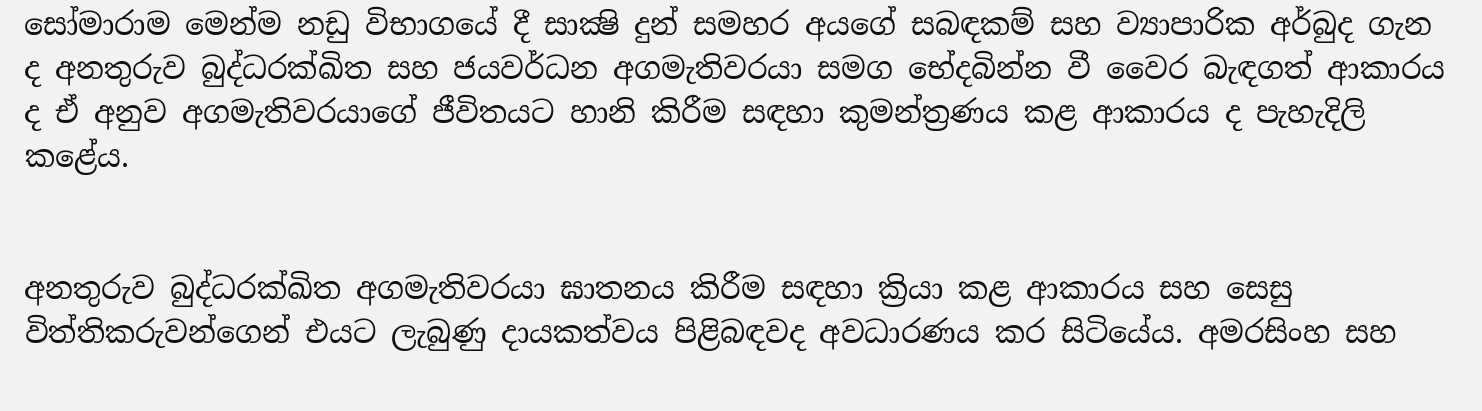සෝමාරාම මෙන්ම නඩු විභාගයේ දී සාක්‍ෂි දුන් සමහර අයගේ සබඳකම් සහ ව්‍යාපාරික අර්බුද ගැන ද අනතුරුව බුද්ධරක්ඛිත සහ ජයවර්ධන අගමැතිවරයා සමග භේදබින්න වී වෛර බැඳගත් ආකාරය ද ඒ අනුව අගමැතිවරයාගේ ජීවිතයට හානි කිරීම සඳහා කුමන්ත්‍රණය කළ ආකාරය ද පැහැදිලි කළේය.


අනතුරුව බුද්ධරක්ඛිත අගමැතිවරයා ඝාතනය කිරීම සඳහා ක්‍රියා කළ ආකාරය සහ සෙසු විත්තිකරුවන්ගෙන් එයට ලැබුණු දායකත්වය පිළිබඳවද අවධාරණය කර සිටියේය. අමරසිංහ සහ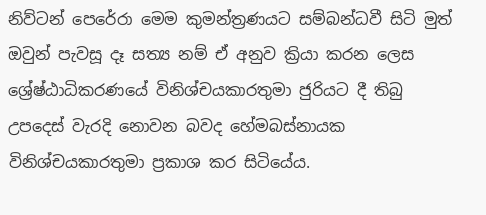නිව්ටන් පෙරේරා මෙම කුමන්ත්‍රණයට සම්බන්ධවී සිටි මුත් ඔවුන් පැවසූ දෑ සත්‍ය නම් ඒ අනුව ක්‍රියා කරන ලෙස ශ්‍රේෂ්ඨාධිකරණයේ විනිශ්චයකාරතුමා ජුරියට දී තිබු උපදෙස් වැරදි නොවන බවද හේමබස්නායක විනිශ්චයකාරතුමා ප්‍රකාශ කර සිටියේය.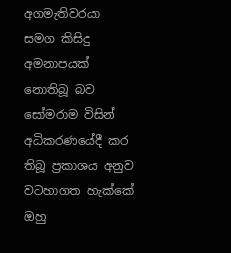අගමැතිවරයා සමග කිසිදු අමනාපයක් නොතිබූ බව සෝමරාම විසින් අධිකරණයේදී කර තිබූ ප්‍රකාශය අනුව වටහාගත හැක්කේ ඔහු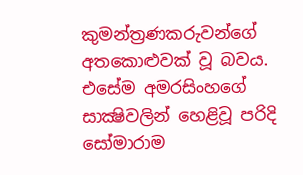කුමන්ත්‍රණකරුවන්ගේ අතකොළුවක් වූ බවය. එසේම අමරසිංහගේ සාක්‍ෂිවලින් හෙළිවූ පරිදි සෝමාරාම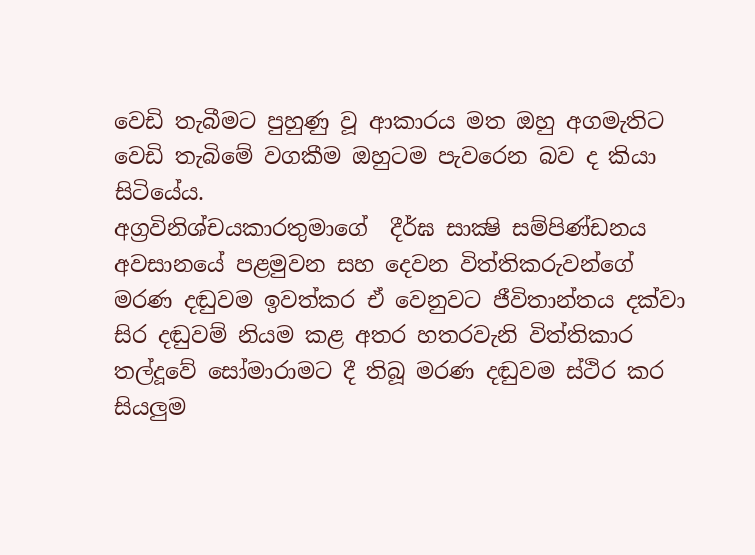වෙඩි තැබීමට පුහුණු වූ ආකාරය මත ඔහු අගමැතිට වෙඩි තැබිමේ වගකීම ඔහුටම පැවරෙන බව ද කියා සිටියේය.
අග්‍රවිනිශ්චයකාරතුමාගේ  දීර්ඝ සාක්‍ෂි සම්පිණ්ඩනය අවසානයේ පළමුවන සහ දෙවන විත්තිකරුවන්ගේ මරණ දඬුවම ඉවත්කර ඒ වෙනුවට ජීවිතාන්තය දක්වා සිර දඬුවම් නියම කළ අතර හතරවැනි විත්තිකාර තල්දූවේ සෝමාරාමට දී තිබූ මරණ දඬුවම ස්ථිර කර සියලුම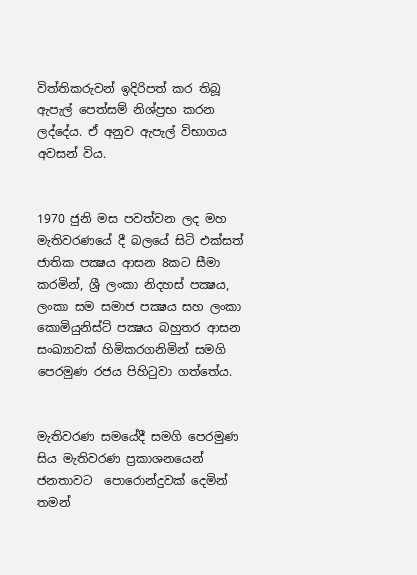විත්තිකරුවන් ඉදිරිපත් කර තිබූ ඇපැල් පෙත්සම් නිශ්ප්‍රභ කරන ලද්දේය. ඒ අනුව ඇපැල් විභාගය අවසන් විය.


1970 ජුනි මස පවත්වන ලද මහ මැතිවරණයේ දී බලයේ සිටි එක්සත් ජාතික පක්‍ෂය ආසන 8කට සීමා කරමින්, ශ්‍රී ලංකා නිදහස් පක්‍ෂය, ලංකා සම සමාජ පක්‍ෂය සහ ලංකා කොමියුනිස්ට් පක්‍ෂය බහුතර ආසන සංඛ්‍යාවක් හිමිකරගනිමින් සමගි පෙරමුණ රජය පිහිටුවා ගත්තේය.


මැතිවරණ සමයේදී සමගි පෙරමුණ සිය මැතිවරණ ප්‍රකාශනයෙන් ජනතාවට  පොරොන්දුවක් දෙමින් තමන්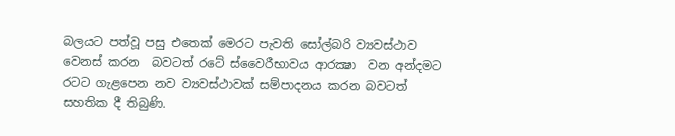බලයට පත්වූ පසු එතෙක් මෙරට පැවති සෝල්බරි ව්‍යවස්ථාව වෙනස් කරන  බවටත් රටේ ස්වෛරීභාවය ආරක්‍ෂා  වන අන්දමට රටට ගැළපෙන නව ව්‍යවස්ථාවක් සම්පාදනය කරන බවටත් සහතික දී තිබුණි.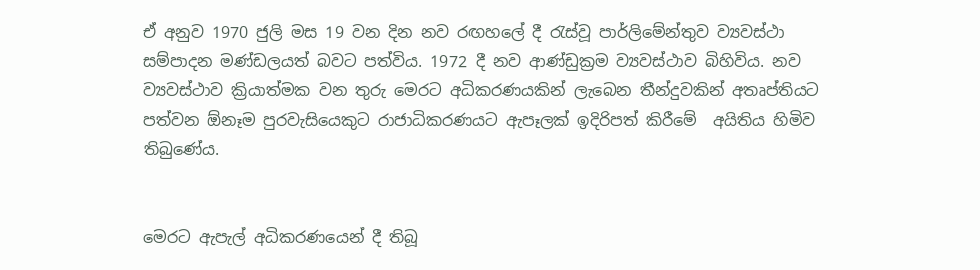ඒ අනුව 1970 ජුලි මස 19 වන දින නව රඟහලේ දී රැස්වූ පාර්ලිමේන්තුව ව්‍යවස්ථා සම්පාදන මණ්ඩලයත් බවට පත්විය. 1972 දී නව ආණ්ඩුක්‍රම ව්‍යවස්ථාව බිහිවිය. නව ව්‍යවස්ථාව ක්‍රියාත්මක වන තුරු මෙරට අධිකරණයකින් ලැබෙන තීන්දුවකින් අතෘප්තියට පත්වන ඕනෑම පුරවැසියෙකුට රාජාධිකරණයට ඇපෑලක් ඉදිරිපත් කිරීමේ  අයිතිය හිමිව තිබුණේය.


මෙරට ඇපැල් අධිකරණයෙන් දී තිබූ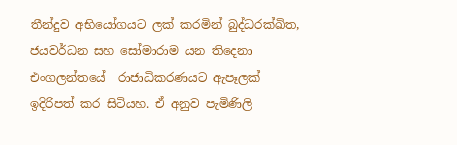තීන්දුව අභියෝගයට ලක් කරමින් බුද්ධරක්ඛිත, ජයවර්ධන සහ සෝමාරාම යන තිදෙනා එංගලන්තයේ  රාජාධිකරණයට ඇපෑලක් ඉදිරිපත් කර සිටියහ. ඒ අනුව පැමිණිලි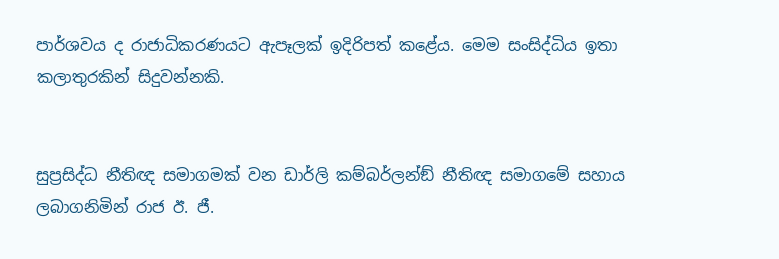පාර්ශවය ද රාජාධිකරණයට ඇපෑලක් ඉදිරිපත් කළේය. මෙම සංසිද්ධිය ඉතා කලාතුරකින් සිදුවන්නකි.


සුප්‍රසිද්ධ නීතිඥ සමාගමක් වන ඩාර්ලි කම්බර්ලන්ඞ් නීතිඥ සමාගමේ සහාය ලබාගනිමින් රාජ ඊ. ජී.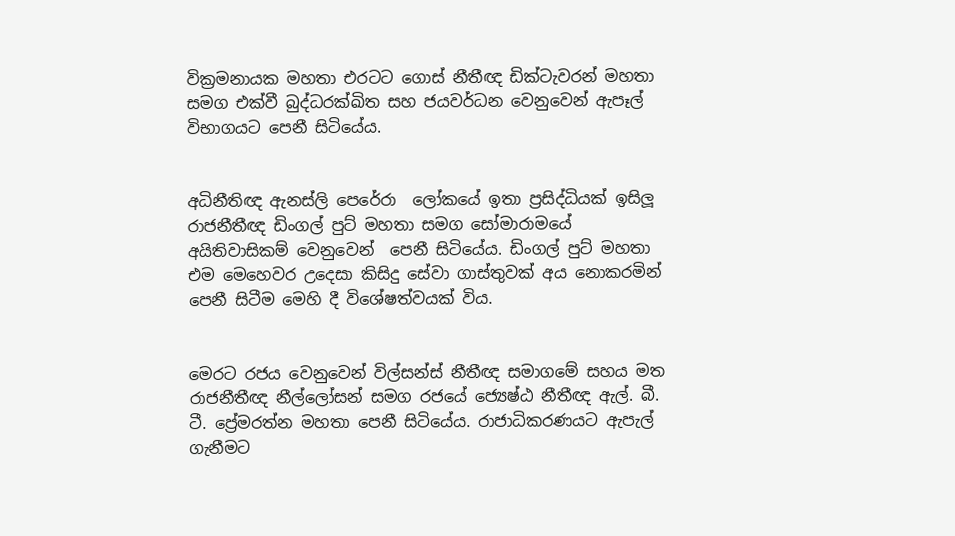වික්‍රමනායක මහතා එරටට ගොස් නීතීඥ ඩික්ටැවරන් මහතා සමග එක්වී බුද්ධරක්ඛිත සහ ජයවර්ධන වෙනුවෙන් ඇපෑල් විභාගයට පෙනී සිටියේය.


අධිනීතිඥ ඇනස්ලි පෙරේරා  ලෝකයේ ඉතා ප්‍රසිද්ධියක් ඉසිලූ රාජනීතීඥ ඩිංගල් පුට් මහතා සමග සෝමාරාමයේ අයිතිවාසිකම් වෙනුවෙන්  පෙනී සිටියේය. ඩිංගල් පුට් මහතා එම මෙහෙවර උදෙසා කිසිදු සේවා ගාස්තුවක් අය නොකරමින් පෙනී සිටීම මෙහි දී විශේෂත්වයක් විය.


මෙරට රජය වෙනුවෙන් විල්සන්ස් නීතීඥ සමාගමේ සහය මත රාජනීතීඥ නීල්ලෝසන් සමග රජයේ ජ්‍යෙෂ්ඨ නීතීඥ ඇල්. බී. ටී. ප්‍රේමරත්න මහතා පෙනී සිටියේය. රාජාධිකරණයට ඇපැල් ගැනීමට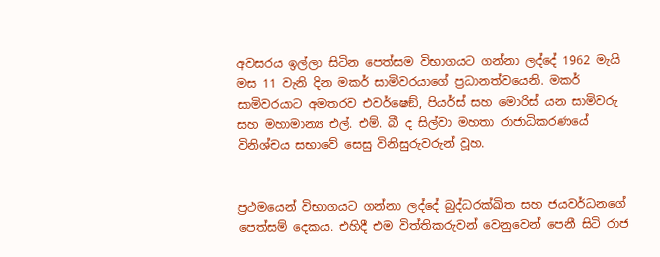අවසරය ඉල්ලා සිටින පෙත්සම විභාගයට ගන්නා ලද්දේ 1962 මැයි මස 11 වැනි දින මකර් සාමිවරයාගේ ප්‍රධානත්වයෙනි. මකර් සාමිවරයාට අමතරව එවර්ෂෙඞ්, පියර්ස් සහ මොරිස් යන සාමිවරු සහ මහාමාන්‍ය එල්. එම්. බී ද සිල්වා මහතා රාජාධිකරණයේ විනිශ්චය සභාවේ සෙසු විනිසුරුවරුන් වූහ.


ප්‍රථමයෙන් විභාගයට ගන්නා ලද්දේ බුද්ධරක්ඛිත සහ ජයවර්ධනගේ පෙත්සම් දෙකය. එහිදී එම විත්තිකරුවන් වෙනුවෙන් පෙනී සිටි රාජ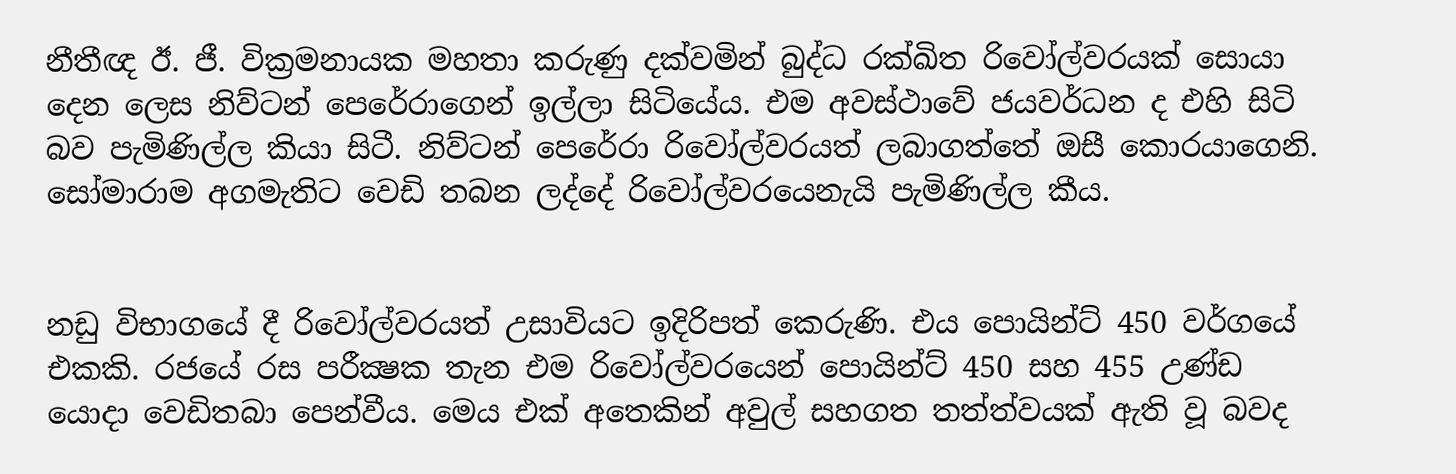නීතීඥ ඊ. ජී. වික්‍රමනායක මහතා කරුණු දක්වමින් බුද්ධ රක්ඛිත රිවෝල්වරයක් සොයා දෙන ලෙස නිව්ටන් පෙරේරාගෙන් ඉල්ලා සිටියේය. එම අවස්ථාවේ ජයවර්ධන ද එහි සිටි  බව පැමිණිල්ල කියා සිටී. නිව්ටන් පෙරේරා රිවෝල්වරයත් ලබාගත්තේ ඔසී කොරයාගෙනි. සෝමාරාම අගමැතිට වෙඩි තබන ලද්දේ රිවෝල්වරයෙනැයි පැමිණිල්ල කීය.


නඩු විභාගයේ දී රිවෝල්වරයත් උසාවියට ඉදිරිපත් කෙරුණි. එය පොයින්ට් 450 වර්ගයේ එකකි. රජයේ රස පරීක්‍ෂක තැන එම රිවෝල්වරයෙන් පොයින්ට් 450 සහ 455 උණ්ඩ යොදා වෙඩිතබා පෙන්වීය. මෙය එක් අතෙකින් අවුල් සහගත තත්ත්වයක් ඇති වූ බවද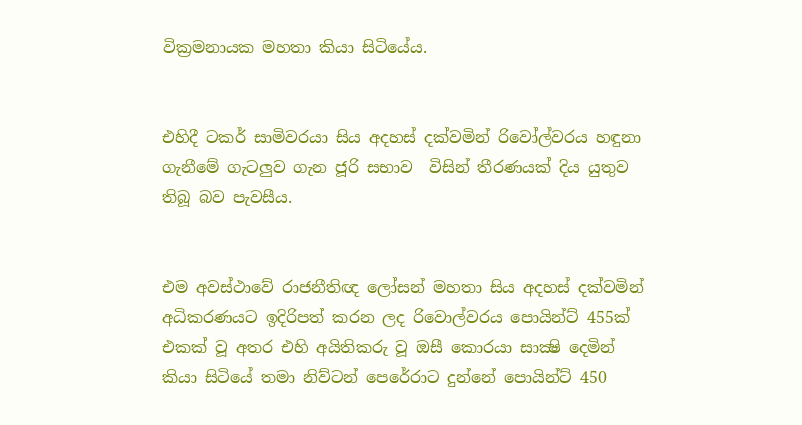වික්‍රමනායක මහතා කියා සිටියේය.


එහිදී ටකර් සාමිවරයා සිය අදහස් දක්වමින් රිවෝල්වරය හඳුනා ගැනීමේ ගැටලුව ගැන ජූරි සභාව  විසින් තීරණයක් දිය යුතුව තිබූ බව පැවසීය.


එම අවස්ථාවේ රාජනීතිඥ ලෝසන් මහතා සිය අදහස් දක්වමින් අධිකරණයට ඉදිරිපත් කරන ලද රිවොල්වරය පොයින්ට් 455ක් එකක් වූ අතර එහි අයිතිකරු වූ ඔසී කොරයා සාක්‍ෂි දෙමින් කියා සිටියේ තමා නිව්ටන් පෙරේරාට දුන්නේ පොයින්ට් 450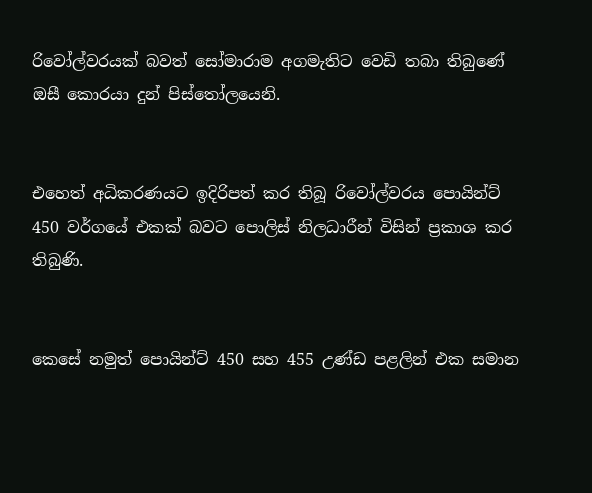රිවෝල්වරයක් බවත් සෝමාරාම අගමැතිට වෙඩි තබා තිබුණේ ඔසී කොරයා දුන් පිස්තෝලයෙනි.


එහෙත් අධිකරණයට ඉදිරිපත් කර තිබූ රිවෝල්වරය පොයින්ට් 450 වර්ගයේ එකක් බවට පොලිස් නිලධාරීන් විසින් ප්‍රකාශ කර තිබුණි.


කෙසේ නමුත් පොයින්ට් 450 සහ 455 උණ්ඩ පළලින් එක සමාන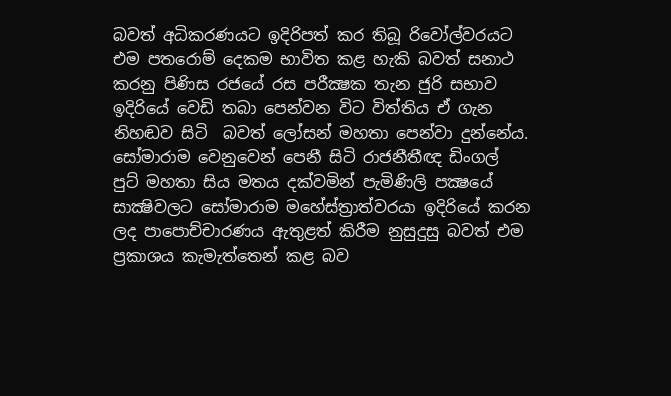බවත් අධිකරණයට ඉදිරිපත් කර තිබූ රිවෝල්වරයට එම පතරොම් දෙකම භාවිත කළ හැකි බවත් සනාථ කරනු පිණිස රජයේ රස පරීක්‍ෂක තැන ජුරි සභාව ඉදිරියේ වෙඩි තබා පෙන්වන විට විත්තිය ඒ ගැන නිහඬව සිටි  බවත් ලෝසන් මහතා පෙන්වා දුන්නේය. සෝමාරාම වෙනුවෙන් පෙනී සිටි රාජනීතීඥ ඩිංගල් පුට් මහතා සිය මතය දක්වමින් පැමිණිලි පක්‍ෂයේ සාක්‍ෂිවලට සෝමාරාම මහේස්ත්‍රාත්වරයා ඉදිරියේ කරන ලද පාපොච්චාරණය ඇතුළත් කිරීම නුසුදුසු බවත් එම ප්‍රකාශය කැමැත්තෙන් කළ බව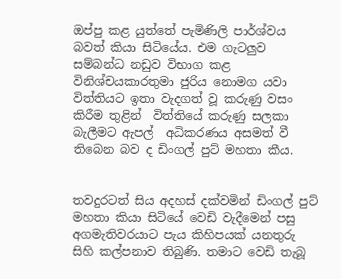ඔප්පු කළ යුත්තේ පැමිණිලි පාර්ශ්වය බවත් කියා සිටියේය. එම ගැටලුව සම්බන්ධ නඩුව විභාග කළ විනිශ්චයකාරතුමා ජුරිය නොමග යවා විත්තියට ඉතා වැදගත් වූ කරුණු වසං කිරීම තුළින්  විත්තියේ කරුණු සලකා බැලීමට ඇපල්  අධිකරණය අසමත් වී තිබෙන බව ද ඩිංගල් පුට් මහතා කීය.


තවදුරටත් සිය අදහස් දක්වමින් ඩිංගල් පුට් මහතා කියා සිටියේ වෙඩි වැදීමෙන් පසු අගමැතිවරයාට පැය කිහිපයක් යනතුරු සිහි කල්පනාව තිබුණි. තමාට වෙඩි තැබූ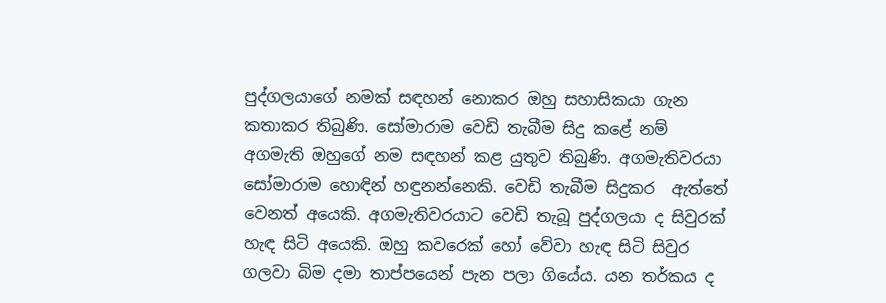පුද්ගලයාගේ නමක් සඳහන් නොකර ඔහු සහාසිකයා ගැන කතාකර තිබුණි. සෝමාරාම වෙඩි තැබීම සිදු කළේ නම් අගමැති ඔහුගේ නම සඳහන් කළ යුතුව තිබුණි. අගමැතිවරයා සෝමාරාම හොඳින් හඳුනන්නෙකි. වෙඩි තැබීම සිදුකර  ඇත්තේ වෙනත් අයෙකි. අගමැතිවරයාට වෙඩි තැබූ පුද්ගලයා ද සිවුරක් හැඳ සිටි අයෙකි. ඔහු කවරෙක් හෝ වේවා හැඳ සිටි සිවුර ගලවා බිම දමා තාප්පයෙන් පැන පලා ගියේය. යන තර්කය ද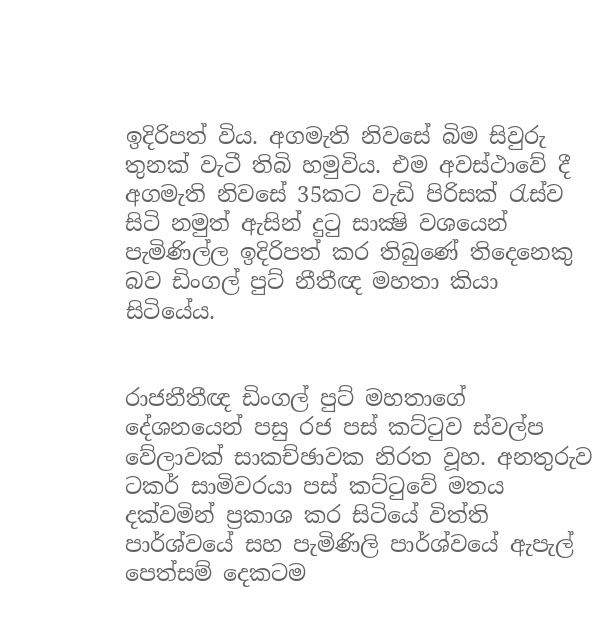ඉදිරිපත් විය. අගමැති නිවසේ බිම සිවුරු තුනක් වැටී තිබි හමුවිය. එම අවස්ථාවේ දී අගමැති නිවසේ 35කට වැඩි පිරිසක් රැස්ව සිටි නමුත් ඇසින් දුටු සාක්‍ෂි වශයෙන් පැමිණිල්ල ඉදිරිපත් කර තිබුණේ තිදෙනෙකු බව ඩිංගල් පුට් නීතීඥ මහතා කියා සිටියේය.


රාජනීතීඥ ඩිංගල් පුට් මහතාගේ දේශනයෙන් පසු රජ පස් කට්ටුව ස්වල්ප වේලාවක් සාකච්ඡාවක නිරත වූහ. අනතුරුව ටකර් සාමිවරයා පස් කට්ටුවේ මතය දක්වමින් ප්‍රකාශ කර සිටියේ විත්ති පාර්ශ්වයේ සහ පැමිණිලි පාර්ශ්වයේ ඇපැල් පෙත්සම් දෙකටම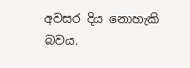අවසර දිය නොහැකි බවය.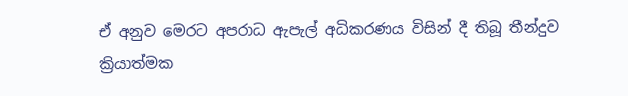ඒ අනුව මෙරට අපරාධ ඇපැල් අධිකරණය විසින් දී තිබූ තීන්දුව ක්‍රියාත්මක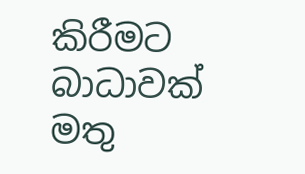කිරීමට බාධාවක් මතු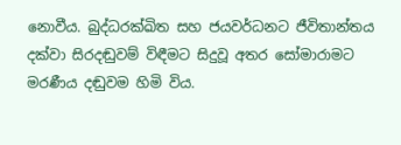නොවීය. බුද්ධරක්ඛිත සහ ජයවර්ධනට ජීවිතාන්තය දක්වා සිරදඬුවම් විඳීමට සිදුවූ අතර සෝමාරාමට මරණීය දඬුවම හිමි විය.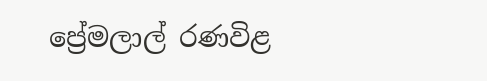ප්‍රේමලාල් රණවිළ